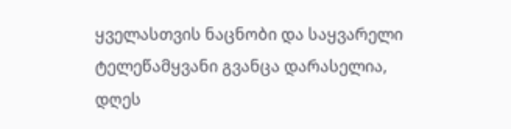ყველასთვის ნაცნობი და საყვარელი ტელეწამყვანი გვანცა დარასელია, დღეს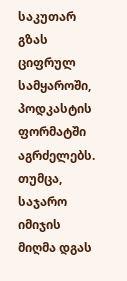საკუთარ გზას ციფრულ სამყაროში, პოდკასტის ფორმატში აგრძელებს. თუმცა, საჯარო იმიჯის მიღმა დგას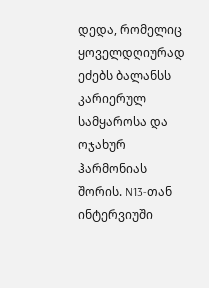დედა, რომელიც ყოველდღიურად ეძებს ბალანსს კარიერულ სამყაროსა და ოჯახურ ჰარმონიას შორის. N13-თან ინტერვიუში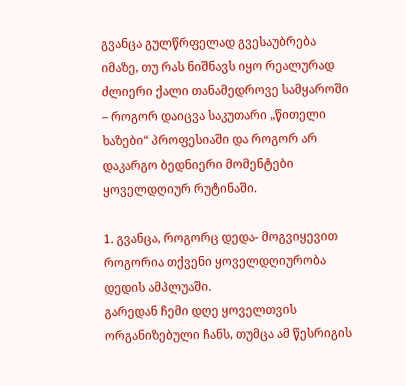გვანცა გულწრფელად გვესაუბრება იმაზე, თუ რას ნიშნავს იყო რეალურად ძლიერი ქალი თანამედროვე სამყაროში – როგორ დაიცვა საკუთარი „წითელი ხაზები“ პროფესიაში და როგორ არ დაკარგო ბედნიერი მომენტები ყოველდღიურ რუტინაში.

1. გვანცა, როგორც დედა- მოგვიყევით როგორია თქვენი ყოველდღიურობა დედის ამპლუაში.
გარედან ჩემი დღე ყოველთვის ორგანიზებული ჩანს, თუმცა ამ წესრიგის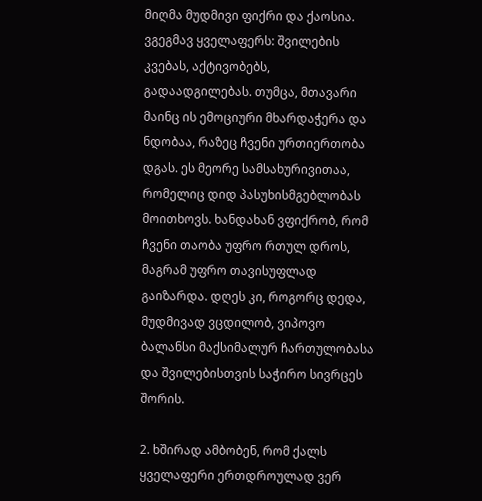მიღმა მუდმივი ფიქრი და ქაოსია. ვგეგმავ ყველაფერს: შვილების კვებას, აქტივობებს, გადაადგილებას. თუმცა, მთავარი მაინც ის ემოციური მხარდაჭერა და ნდობაა, რაზეც ჩვენი ურთიერთობა დგას. ეს მეორე სამსახურივითაა, რომელიც დიდ პასუხისმგებლობას მოითხოვს. ხანდახან ვფიქრობ, რომ ჩვენი თაობა უფრო რთულ დროს, მაგრამ უფრო თავისუფლად გაიზარდა. დღეს კი, როგორც დედა, მუდმივად ვცდილობ, ვიპოვო ბალანსი მაქსიმალურ ჩართულობასა და შვილებისთვის საჭირო სივრცეს შორის.

2. ხშირად ამბობენ, რომ ქალს ყველაფერი ერთდროულად ვერ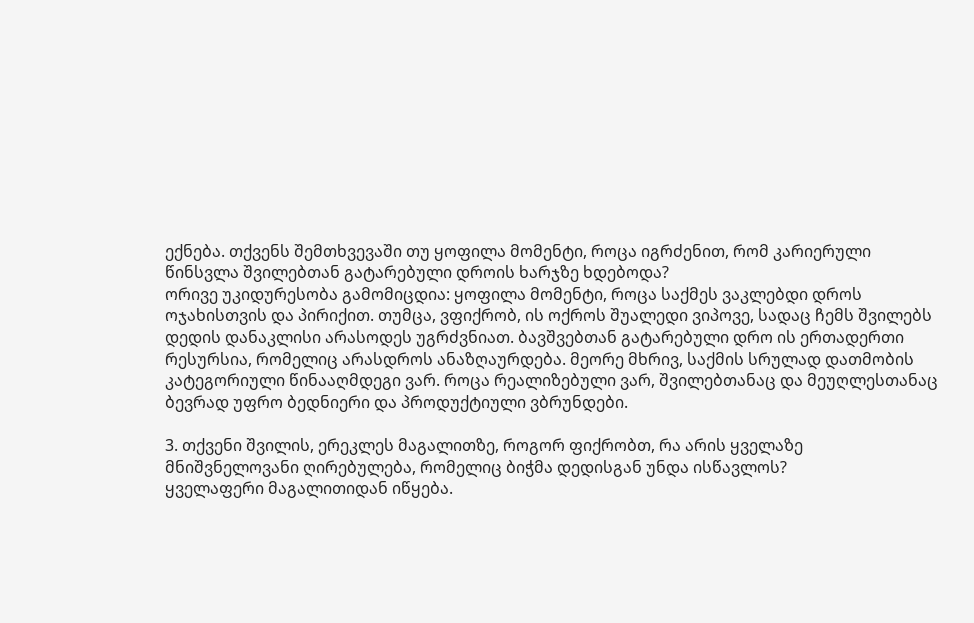ექნება. თქვენს შემთხვევაში თუ ყოფილა მომენტი, როცა იგრძენით, რომ კარიერული წინსვლა შვილებთან გატარებული დროის ხარჯზე ხდებოდა?
ორივე უკიდურესობა გამომიცდია: ყოფილა მომენტი, როცა საქმეს ვაკლებდი დროს ოჯახისთვის და პირიქით. თუმცა, ვფიქრობ, ის ოქროს შუალედი ვიპოვე, სადაც ჩემს შვილებს დედის დანაკლისი არასოდეს უგრძვნიათ. ბავშვებთან გატარებული დრო ის ერთადერთი რესურსია, რომელიც არასდროს ანაზღაურდება. მეორე მხრივ, საქმის სრულად დათმობის კატეგორიული წინააღმდეგი ვარ. როცა რეალიზებული ვარ, შვილებთანაც და მეუღლესთანაც ბევრად უფრო ბედნიერი და პროდუქტიული ვბრუნდები.

3. თქვენი შვილის, ერეკლეს მაგალითზე, როგორ ფიქრობთ, რა არის ყველაზე მნიშვნელოვანი ღირებულება, რომელიც ბიჭმა დედისგან უნდა ისწავლოს?
ყველაფერი მაგალითიდან იწყება.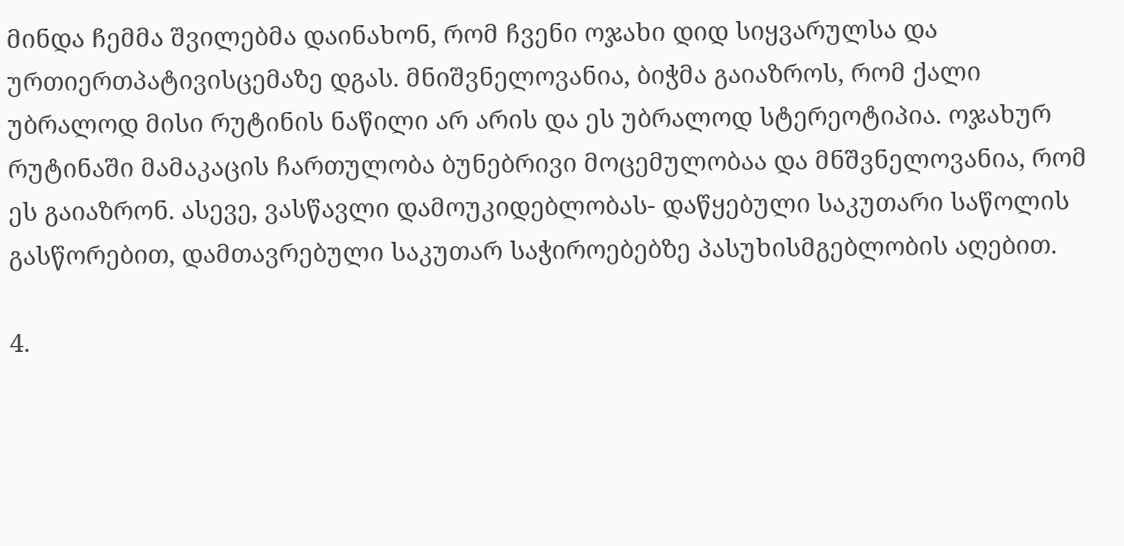მინდა ჩემმა შვილებმა დაინახონ, რომ ჩვენი ოჯახი დიდ სიყვარულსა და ურთიერთპატივისცემაზე დგას. მნიშვნელოვანია, ბიჭმა გაიაზროს, რომ ქალი უბრალოდ მისი რუტინის ნაწილი არ არის და ეს უბრალოდ სტერეოტიპია. ოჯახურ რუტინაში მამაკაცის ჩართულობა ბუნებრივი მოცემულობაა და მნშვნელოვანია, რომ ეს გაიაზრონ. ასევე, ვასწავლი დამოუკიდებლობას- დაწყებული საკუთარი საწოლის გასწორებით, დამთავრებული საკუთარ საჭიროებებზე პასუხისმგებლობის აღებით.

4.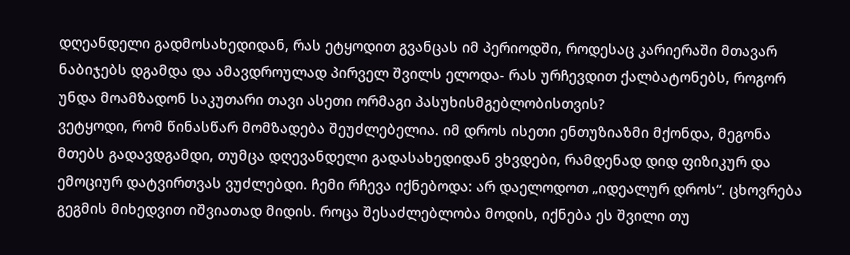დღეანდელი გადმოსახედიდან, რას ეტყოდით გვანცას იმ პერიოდში, როდესაც კარიერაში მთავარ ნაბიჯებს დგამდა და ამავდროულად პირველ შვილს ელოდა- რას ურჩევდით ქალბატონებს, როგორ უნდა მოამზადონ საკუთარი თავი ასეთი ორმაგი პასუხისმგებლობისთვის?
ვეტყოდი, რომ წინასწარ მომზადება შეუძლებელია. იმ დროს ისეთი ენთუზიაზმი მქონდა, მეგონა მთებს გადავდგამდი, თუმცა დღევანდელი გადასახედიდან ვხვდები, რამდენად დიდ ფიზიკურ და ემოციურ დატვირთვას ვუძლებდი. ჩემი რჩევა იქნებოდა: არ დაელოდოთ „იდეალურ დროს“. ცხოვრება გეგმის მიხედვით იშვიათად მიდის. როცა შესაძლებლობა მოდის, იქნება ეს შვილი თუ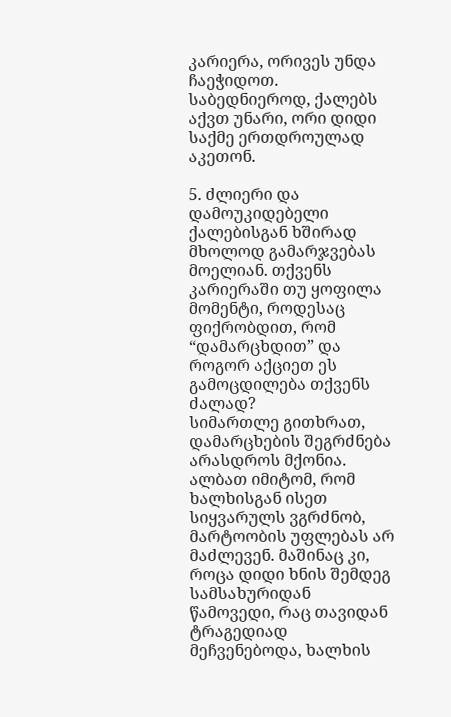კარიერა, ორივეს უნდა ჩაეჭიდოთ. საბედნიეროდ, ქალებს აქვთ უნარი, ორი დიდი საქმე ერთდროულად აკეთონ.

5. ძლიერი და დამოუკიდებელი ქალებისგან ხშირად მხოლოდ გამარჯვებას მოელიან. თქვენს კარიერაში თუ ყოფილა მომენტი, როდესაც ფიქრობდით, რომ “დამარცხდით” და როგორ აქციეთ ეს გამოცდილება თქვენს ძალად?
სიმართლე გითხრათ, დამარცხების შეგრძნება არასდროს მქონია. ალბათ იმიტომ, რომ ხალხისგან ისეთ სიყვარულს ვგრძნობ, მარტოობის უფლებას არ მაძლევენ. მაშინაც კი, როცა დიდი ხნის შემდეგ სამსახურიდან წამოვედი, რაც თავიდან ტრაგედიად მეჩვენებოდა, ხალხის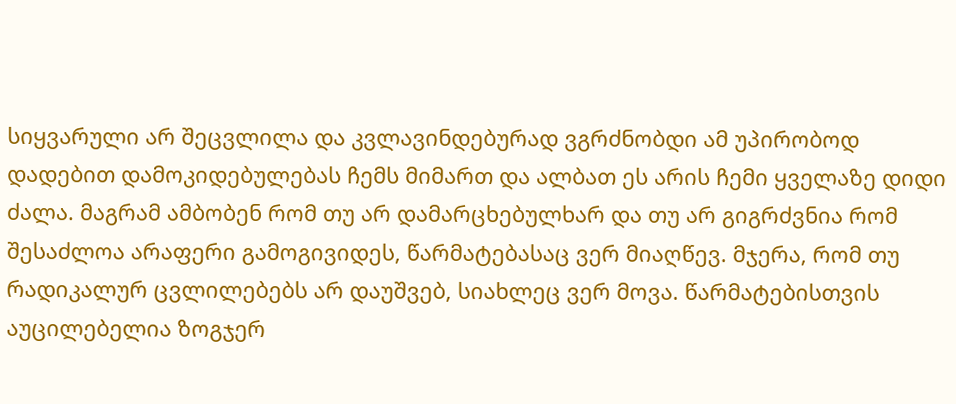სიყვარული არ შეცვლილა და კვლავინდებურად ვგრძნობდი ამ უპირობოდ დადებით დამოკიდებულებას ჩემს მიმართ და ალბათ ეს არის ჩემი ყველაზე დიდი ძალა. მაგრამ ამბობენ რომ თუ არ დამარცხებულხარ და თუ არ გიგრძვნია რომ შესაძლოა არაფერი გამოგივიდეს, წარმატებასაც ვერ მიაღწევ. მჯერა, რომ თუ რადიკალურ ცვლილებებს არ დაუშვებ, სიახლეც ვერ მოვა. წარმატებისთვის აუცილებელია ზოგჯერ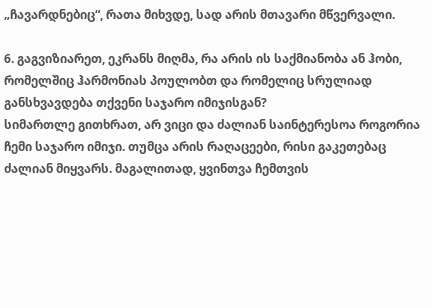„ჩავარდნებიც“, რათა მიხვდე, სად არის მთავარი მწვერვალი.

6. გაგვიზიარეთ, ეკრანს მიღმა, რა არის ის საქმიანობა ან ჰობი, რომელშიც ჰარმონიას პოულობთ და რომელიც სრულიად განსხვავდება თქვენი საჯარო იმიჯისგან?
სიმართლე გითხრათ, არ ვიცი და ძალიან საინტერესოა როგორია ჩემი საჯარო იმიჯი. თუმცა არის რაღაცეები, რისი გაკეთებაც ძალიან მიყვარს. მაგალითად, ყვინთვა ჩემთვის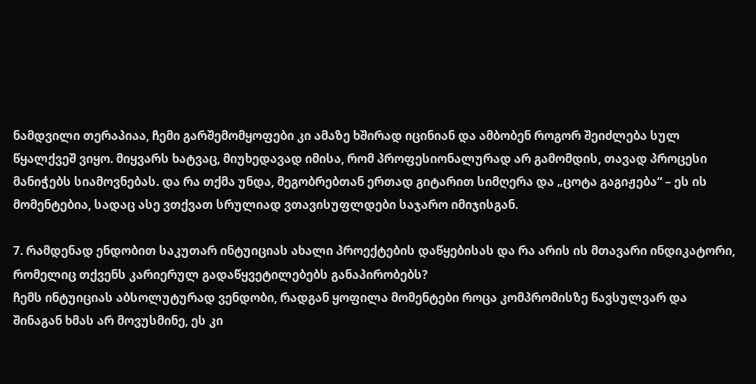ნამდვილი თერაპიაა, ჩემი გარშემომყოფები კი ამაზე ხშირად იცინიან და ამბობენ როგორ შეიძლება სულ წყალქვეშ ვიყო. მიყვარს ხატვაც, მიუხედავად იმისა, რომ პროფესიონალურად არ გამომდის, თავად პროცესი მანიჭებს სიამოვნებას. და რა თქმა უნდა, მეგობრებთან ერთად გიტარით სიმღერა და „ცოტა გაგიჟება“ – ეს ის მომენტებია, სადაც ასე ვთქვათ სრულიად ვთავისუფლდები საჯარო იმიჯისგან.

7. რამდენად ენდობით საკუთარ ინტუიციას ახალი პროექტების დაწყებისას და რა არის ის მთავარი ინდიკატორი, რომელიც თქვენს კარიერულ გადაწყვეტილებებს განაპირობებს?
ჩემს ინტუიციას აბსოლუტურად ვენდობი, რადგან ყოფილა მომენტები როცა კომპრომისზე წავსულვარ და შინაგან ხმას არ მოვუსმინე, ეს კი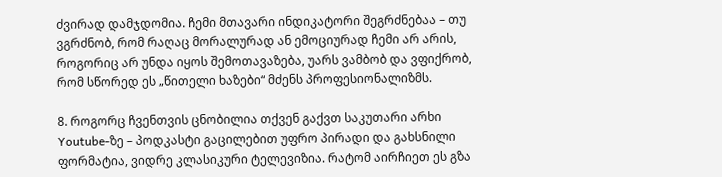ძვირად დამჯდომია. ჩემი მთავარი ინდიკატორი შეგრძნებაა – თუ ვგრძნობ, რომ რაღაც მორალურად ან ემოციურად ჩემი არ არის, როგორიც არ უნდა იყოს შემოთავაზება, უარს ვამბობ და ვფიქრობ, რომ სწორედ ეს „წითელი ხაზები“ მძენს პროფესიონალიზმს.

8. როგორც ჩვენთვის ცნობილია თქვენ გაქვთ საკუთარი არხი Youtube-ზე – პოდკასტი გაცილებით უფრო პირადი და გახსნილი ფორმატია, ვიდრე კლასიკური ტელევიზია. რატომ აირჩიეთ ეს გზა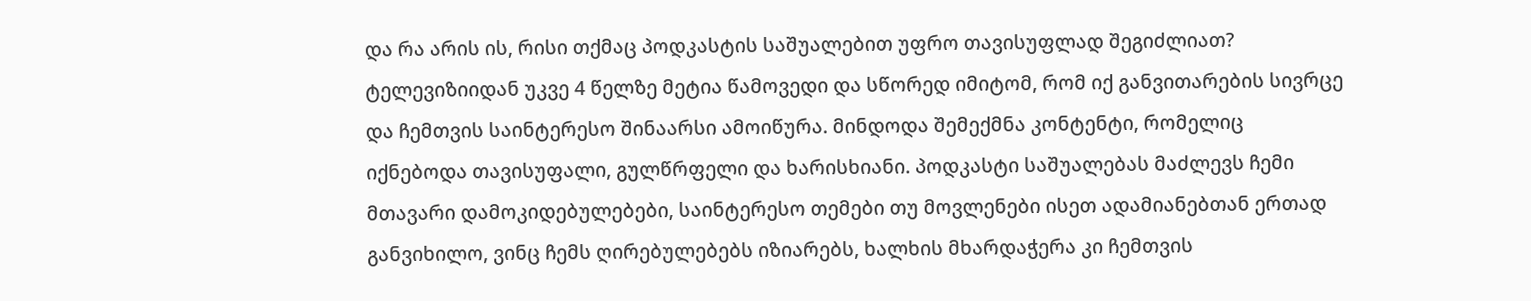და რა არის ის, რისი თქმაც პოდკასტის საშუალებით უფრო თავისუფლად შეგიძლიათ?
ტელევიზიიდან უკვე 4 წელზე მეტია წამოვედი და სწორედ იმიტომ, რომ იქ განვითარების სივრცე და ჩემთვის საინტერესო შინაარსი ამოიწურა. მინდოდა შემექმნა კონტენტი, რომელიც იქნებოდა თავისუფალი, გულწრფელი და ხარისხიანი. პოდკასტი საშუალებას მაძლევს ჩემი მთავარი დამოკიდებულებები, საინტერესო თემები თუ მოვლენები ისეთ ადამიანებთან ერთად განვიხილო, ვინც ჩემს ღირებულებებს იზიარებს, ხალხის მხარდაჭერა კი ჩემთვის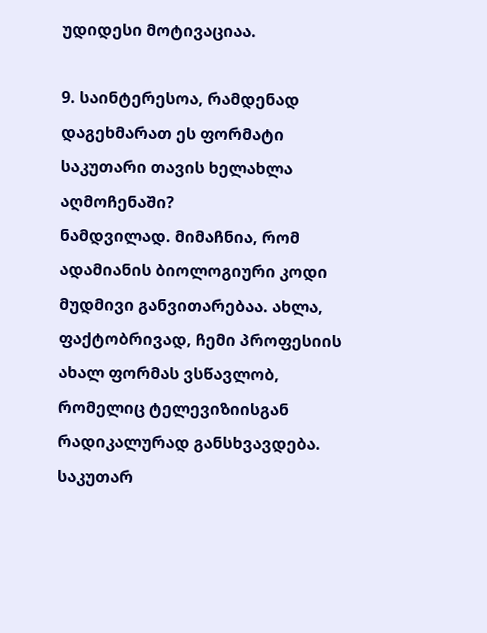უდიდესი მოტივაციაა.

9. საინტერესოა, რამდენად დაგეხმარათ ეს ფორმატი საკუთარი თავის ხელახლა აღმოჩენაში?
ნამდვილად. მიმაჩნია, რომ ადამიანის ბიოლოგიური კოდი მუდმივი განვითარებაა. ახლა, ფაქტობრივად, ჩემი პროფესიის ახალ ფორმას ვსწავლობ, რომელიც ტელევიზიისგან რადიკალურად განსხვავდება. საკუთარ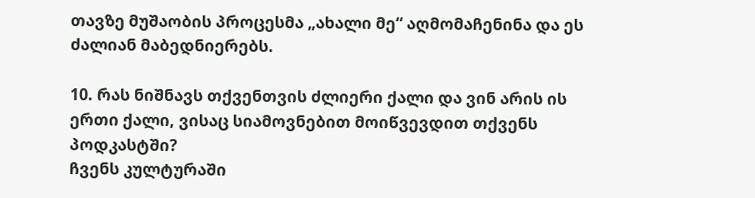თავზე მუშაობის პროცესმა „ახალი მე“ აღმომაჩენინა და ეს ძალიან მაბედნიერებს.

10. რას ნიშნავს თქვენთვის ძლიერი ქალი და ვინ არის ის ერთი ქალი, ვისაც სიამოვნებით მოიწვევდით თქვენს პოდკასტში?
ჩვენს კულტურაში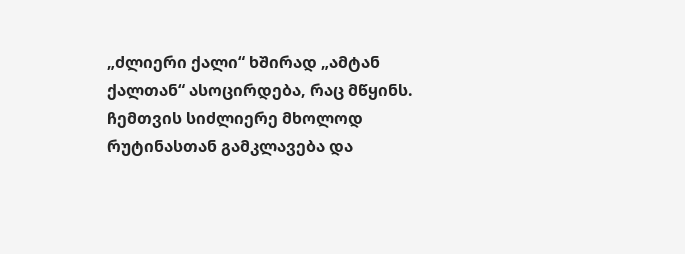„ძლიერი ქალი“ ხშირად „ამტან ქალთან“ ასოცირდება, რაც მწყინს. ჩემთვის სიძლიერე მხოლოდ რუტინასთან გამკლავება და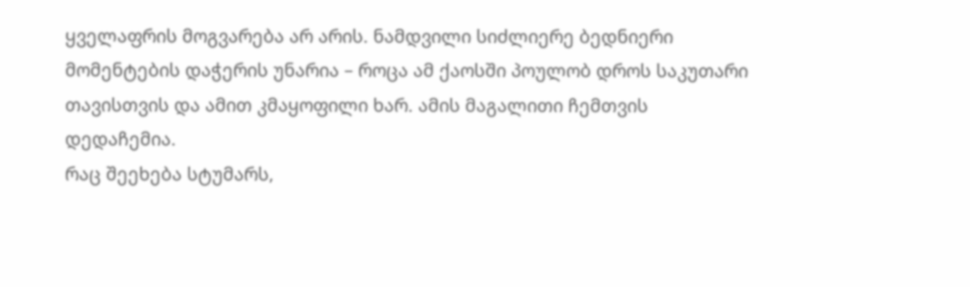ყველაფრის მოგვარება არ არის. ნამდვილი სიძლიერე ბედნიერი მომენტების დაჭერის უნარია – როცა ამ ქაოსში პოულობ დროს საკუთარი თავისთვის და ამით კმაყოფილი ხარ. ამის მაგალითი ჩემთვის დედაჩემია.
რაც შეეხება სტუმარს,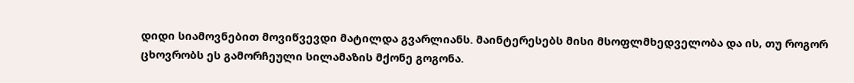დიდი სიამოვნებით მოვიწვევდი მატილდა გვარლიანს. მაინტერესებს მისი მსოფლმხედველობა და ის, თუ როგორ ცხოვრობს ეს გამორჩეული სილამაზის მქონე გოგონა.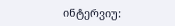ინტერვიუ: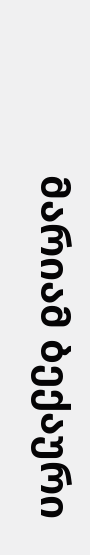მარიამ ბექაური